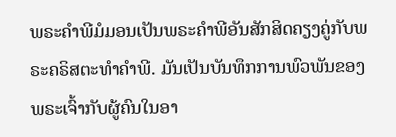ພຣະຄຳພີມໍມອນເປັນພຣະຄຳພີອັນສັກສິດຄຽງຄູ່ກັບພຣະຄຣິສຕະທຳຄຳພີ. ມັນເປັນບັນທຶກການພົວພັນຂອງພຣະເຈົ້າກັບຜູ້ຄົນໃນອາ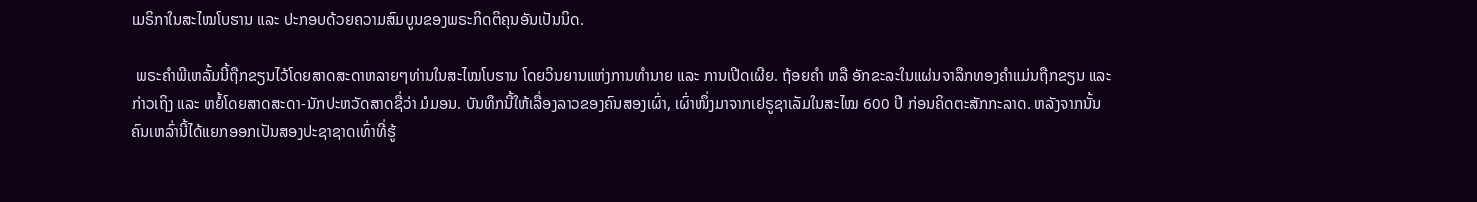ເມຣິກາໃນສະໄໝໂບຮານ ແລະ ປະກອບດ້ວຍຄວາມສົມບູນຂອງພຣະກິດຕິຄຸນອັນເປັນນິດ.

 ພຣະຄຳພີເຫລັ້ມນີ້ຖືກຂຽນໄວ້ໂດຍສາດສະດາຫລາຍໆທ່ານໃນສະໄໝໂບຮານ ໂດຍວິນຍານແຫ່ງການທຳນາຍ ແລະ ການເປີດເຜີຍ. ຖ້ອຍຄຳ ຫລື ອັກຂະລະໃນແຜ່ນຈາລຶກທອງຄຳແມ່ນຖືກຂຽນ ແລະ ກ່າວເຖິງ ແລະ ຫຍໍ້ໂດຍສາດສະດາ-ນັກປະຫວັດສາດຊື່ວ່າ ມໍມອນ. ບັນທຶກນີ້ໃຫ້ເລື່ອງລາວຂອງຄົນສອງເຜົ່າ, ເຜົ່າໜຶ່ງມາຈາກເຢຣູຊາເລັມໃນສະໄໝ 600 ປີ ກ່ອນຄິດຕະສັກກະລາດ. ຫລັງຈາກນັ້ນ ຄົນເຫລົ່ານີ້ໄດ້ແຍກອອກເປັນສອງປະຊາຊາດເທົ່າທີ່ຮູ້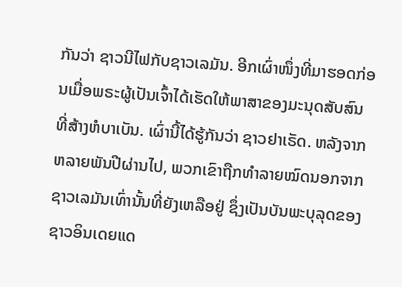ກັນວ່າ ຊາວນີໄຟກັບຊາວເລມັນ. ອີກເຜົ່າໜຶ່ງທີ່ມາຮອດກ່ອນເມື່ອພຣະຜູ້ເປັນເຈົ້າໄດ້ເຮັດໃຫ້ພາສາຂອງມະນຸດສັບສົນທີ່ສ້າງຫໍບາເບັນ. ເຜົ່ານີ້ໄດ້ຮູ້ກັນວ່າ ຊາວຢາເຣັດ. ຫລັງຈາກຫລາຍພັນປີຜ່ານໄປ, ພວກເຂົາຖືກທຳລາຍໝົດນອກຈາກຊາວເລມັນເທົ່ານັ້ນທີ່ຍັງເຫລືອຢູ່ ຊຶ່ງເປັນບັນພະບຸລຸດຂອງຊາວອິນເດຍແດ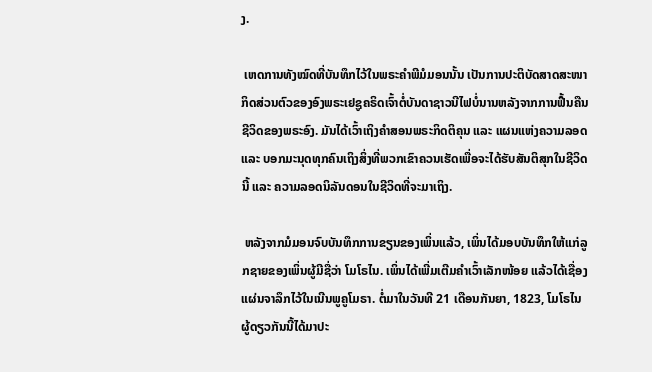ງ.

 ເຫດການທັງໝົດທີ່ບັນທຶກໄວ້ໃນພຣະຄຳພີມໍມອນນັ້ນ ເປັນການປະຕິບັດສາດສະໜາກິດສ່ວນຕົວຂອງອົງພຣະເຢຊູຄຣິດເຈົ້າຕໍ່ບັນດາຊາວນີໄຟບໍ່ນານຫລັງຈາກການຟື້ນຄືນຊີວິດຂອງພຣະອົງ. ມັນໄດ້ເວົ້າເຖິງຄຳສອນພຣະກິດຕິຄຸນ ແລະ ແຜນແຫ່ງຄວາມລອດ ແລະ ບອກມະນຸດທຸກຄົນເຖິງສິ່ງທີ່ພວກເຂົາຄວນເຮັດເພື່ອຈະໄດ້ຮັບສັນຕິສຸກໃນຊີວິດນີ້ ແລະ ຄວາມລອດນິລັນດອນໃນຊີວິດທີ່ຈະມາເຖິງ.

 ຫລັງຈາກມໍມອນຈົບບັນທຶກການຂຽນຂອງເພິ່ນແລ້ວ, ເພິ່ນໄດ້ມອບບັນທຶກໃຫ້ແກ່ລູກຊາຍຂອງເພິ່ນຜູ້ມີຊື່ວ່າ ໂມໂຣໄນ. ເພິ່ນໄດ້ເພີ່ມເຕີມຄຳເວົ້າເລັກໜ້ອຍ ແລ້ວໄດ້ເຊື່ອງແຜ່ນຈາລຶກໄວ້ໃນເນີນພູຄູໂມຣາ. ຕໍ່ມາໃນວັນທີ 21 ເດືອນກັນຍາ, 1823, ໂມໂຣໄນຜູ້ດຽວກັນນີ້ໄດ້ມາປະ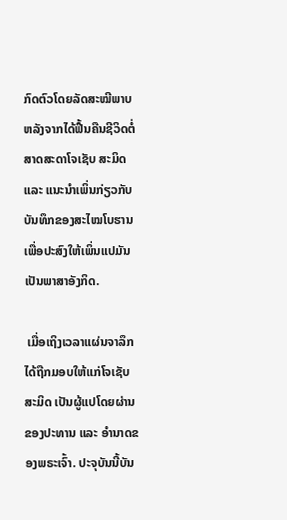ກົດຕົວໂດຍລັດສະໝີພາບຫລັງຈາກໄດ້ຟື້ນຄືນຊີວິດຕໍ່ສາດສະດາໂຈເຊັບ ສະມິດ ແລະ ແນະນຳເພິ່ນກ່ຽວກັບບັນທຶກຂອງສະໄໝໂບຮານເພື່ອປະສົງໃຫ້ເພິ່ນແປມັນເປັນພາສາອັງກິດ.

 ເມື່ອເຖິງເວລາແຜ່ນຈາລຶກໄດ້ຖືກມອບໃຫ້ແກ່ໂຈເຊັບ ສະມິດ ເປັນຜູ້ແປໂດຍຜ່ານຂອງປະທານ ແລະ ອຳນາດຂອງພຣະເຈົ້າ. ປະຈຸບັນນີ້ບັນ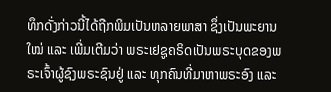ທຶກດັ່ງກ່າວນີ້ໄດ້ຖືກພິມເປັນຫລາຍພາສາ ຊຶ່ງເປັນພະຍານໃໝ່ ແລະ ເພີ່ມເຕີມວ່າ ພຣະເຢຊູຄຣິດເປັນພຣະບຸດຂອງພຣະເຈົ້າຜູ້ຊົງພຣະຊົນຢູ່ ແລະ ທຸກຄົນທີ່ມາຫາພຣະອົງ ແລະ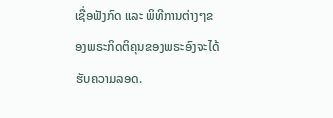ເຊື່ອຟັງກົດ ແລະ ພິທີການຕ່າງໆຂອງພຣະກິດຕິຄຸນຂອງພຣະອົງຈະໄດ້ຮັບຄວາມລອດ.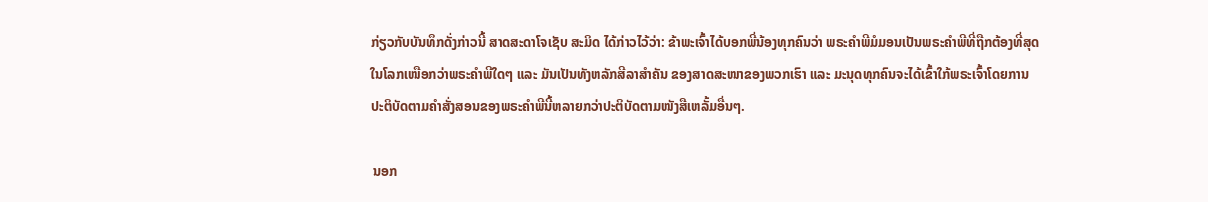ກ່ຽວກັບບັນທຶກດັ່ງກ່າວນີ້ ສາດສະດາໂຈເຊັບ ສະມິດ ໄດ້ກ່າວໄວ້ວ່າ: ຂ້າພະເຈົ້າໄດ້ບອກພີ່ນ້ອງທຸກຄົນວ່າ ພຣະຄຳພີມໍມອນເປັນພຣະຄຳພີທີ່ຖືກຕ້ອງທີ່ສຸດໃນໂລກເໜືອກວ່າພຣະຄຳພີໃດໆ ແລະ ມັນເປັນທັງຫລັກສີລາສຳຄັນ ຂອງສາດສະໜາຂອງພວກເຮົາ ແລະ ມະນຸດທຸກຄົນຈະໄດ້ເຂົ້າໃກ້ພຣະເຈົ້າໂດຍການປະຕິບັດຕາມຄຳສັ່ງສອນຂອງພຣະຄຳພີນີ້ຫລາຍກວ່າປະຕິບັດຕາມໜັງສືເຫລັ້ມອື່ນໆ.

 ນອກ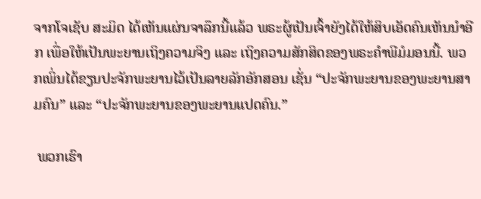ຈາກໂຈເຊັບ ສະມິດ ໄດ້ເຫັນແຜ່ນຈາລຶກນີ້ແລ້ວ ພຣະຜູ້ເປັນເຈົ້າຍັງໄດ້ໃຫ້ສິບເອັດຄົນເຫັນນຳອີກ ເພື່ອໃຫ້ເປັນພະຍານເຖິງຄວາມຈິງ ແລະ ເຖິງຄວາມສັກສິດຂອງພຣະຄຳພີມໍມອນນີ້. ພວກເພິ່ນໄດ້ຂຽນປະຈັກພະຍານໄວ້ເປັນລາຍລັກອັກສອນ ເຊັ່ນ “ປະຈັກພະຍານຂອງພະຍານສາມຄົນ” ແລະ “ປະຈັກພະຍານຂອງພະຍານແປດຄົນ.”

 ພວກເຮົາ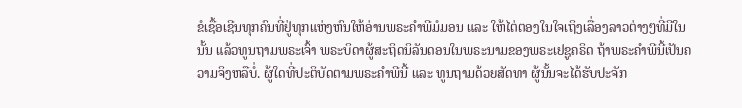ຂໍເຊື້ອເຊີນທຸກຄົນທີ່ຢູ່ທຸກແຫ່ງຫົນໃຫ້ອ່ານພຣະຄຳພີມໍມອນ ແລະ ໃຫ້ໄຕ່ຕອງໃນໃຈເຖິງເລື່ອງລາວຕ່າງໆທີ່ມີໃນນັ້ນ ແລ້ວທູນຖາມພຣະເຈົ້າ ພຣະບິດາຜູ້ສະຖິດນິລັນດອນໃນພຣະນາມຂອງພຣະເຢຊູຄຣິດ ຖ້າພຣະຄຳພີນີ້ເປັນຄວາມຈິງຫລືບໍ່. ຜູ້ໃດທີ່ປະຕິບັດຕາມພຣະຄຳພີນີ້ ແລະ ທູນຖາມດ້ວຍສັດທາ ຜູ້ນັ້ນຈະໄດ້ຮັບປະຈັກ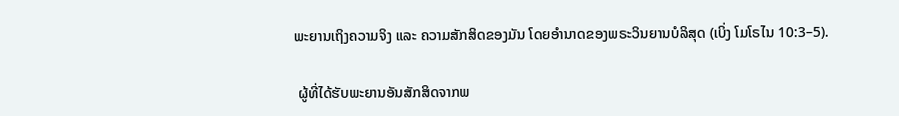ພະຍານເຖິງຄວາມຈິງ ແລະ ຄວາມສັກສິດຂອງມັນ ໂດຍອຳນາດຂອງພຣະວິນຍານບໍລິສຸດ (ເບິ່ງ ໂມໂຣໄນ 10:3–5).

 ຜູ້ທີ່ໄດ້ຮັບພະຍານອັນສັກສິດຈາກພ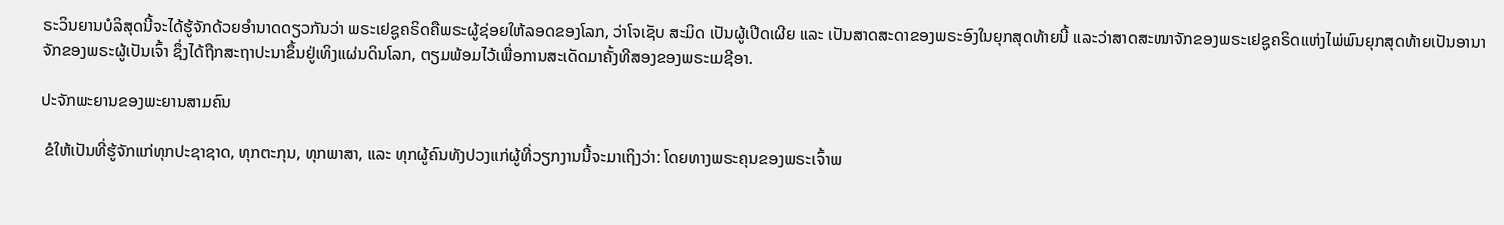ຣະວິນຍານບໍລິສຸດນີ້ຈະໄດ້ຮູ້ຈັກດ້ວຍອຳນາດດຽວກັນວ່າ ພຣະເຢຊູຄຣິດຄືພຣະຜູ້ຊ່ອຍໃຫ້ລອດຂອງໂລກ, ວ່າໂຈເຊັບ ສະມິດ ເປັນຜູ້ເປີດເຜີຍ ແລະ ເປັນສາດສະດາຂອງພຣະອົງໃນຍຸກສຸດທ້າຍນີ້ ແລະວ່າສາດສະໜາຈັກຂອງພຣະເຢຊູຄຣິດແຫ່ງໄພ່ພົນຍຸກສຸດທ້າຍເປັນອານາຈັກຂອງພຣະຜູ້ເປັນເຈົ້າ ຊຶ່ງໄດ້ຖືກສະຖາປະນາຂຶ້ນຢູ່ເທິງແຜ່ນດິນໂລກ, ຕຽມພ້ອມໄວ້ເພື່ອການສະເດັດມາຄັ້ງທີສອງຂອງພຣະເມຊີອາ.

ປະຈັກພະຍານຂອງພະຍານສາມຄົນ

 ຂໍໃຫ້ເປັນທີ່ຮູ້ຈັກແກ່ທຸກປະຊາຊາດ, ທຸກຕະກຸນ, ທຸກພາສາ, ແລະ ທຸກຜູ້ຄົນທັງປວງແກ່ຜູ້ທີ່ວຽກງານນີ້ຈະມາເຖິງວ່າ: ໂດຍທາງພຣະຄຸນຂອງພຣະເຈົ້າພ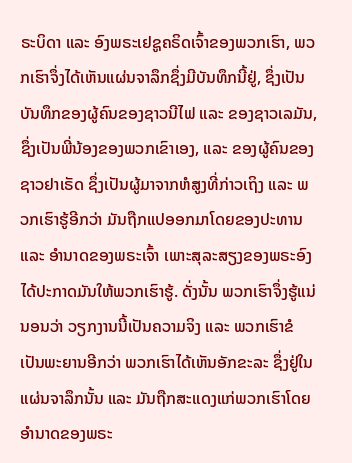ຣະບິດາ ແລະ ອົງພຣະເຢຊູຄຣິດເຈົ້າຂອງພວກເຮົາ, ພວກເຮົາຈຶ່ງໄດ້ເຫັນແຜ່ນຈາລຶກຊຶ່ງມີບັນທຶກນີ້ຢູ່, ຊຶ່ງເປັນບັນທຶກຂອງຜູ້ຄົນຂອງຊາວນີໄຟ ແລະ ຂອງຊາວເລມັນ, ຊຶ່ງເປັນພີ່ນ້ອງຂອງພວກເຂົາເອງ, ແລະ ຂອງຜູ້ຄົນຂອງຊາວຢາເຣັດ ຊຶ່ງເປັນຜູ້ມາຈາກຫໍສູງທີ່ກ່າວເຖິງ ແລະ ພວກເຮົາຮູ້ອີກວ່າ ມັນຖືກແປອອກມາໂດຍຂອງປະທານ ແລະ ອຳນາດຂອງພຣະເຈົ້າ ເພາະສຸລະສຽງຂອງພຣະອົງໄດ້ປະກາດມັນໃຫ້ພວກເຮົາຮູ້. ດັ່ງນັ້ນ ພວກເຮົາຈຶ່ງຮູ້ແນ່ນອນວ່າ ວຽກງານນີ້ເປັນຄວາມຈິງ ແລະ ພວກເຮົາຂໍເປັນພະຍານອີກວ່າ ພວກເຮົາໄດ້ເຫັນອັກຂະລະ ຊຶ່ງຢູ່ໃນແຜ່ນຈາລຶກນັ້ນ ແລະ ມັນຖືກສະແດງແກ່ພວກເຮົາໂດຍອຳນາດຂອງພຣະ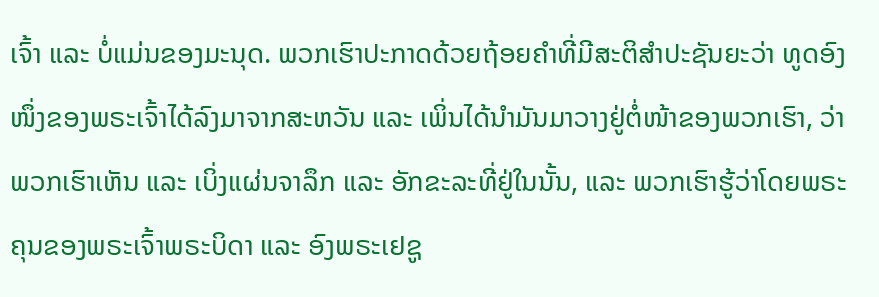ເຈົ້າ ແລະ ບໍ່ແມ່ນຂອງມະນຸດ. ພວກເຮົາປະກາດດ້ວຍຖ້ອຍຄຳທີ່ມີສະຕິສຳປະຊັນຍະວ່າ ທູດອົງໜຶ່ງຂອງພຣະເຈົ້າໄດ້ລົງມາຈາກສະຫວັນ ແລະ ເພິ່ນໄດ້ນຳມັນມາວາງຢູ່ຕໍ່ໜ້າຂອງພວກເຮົາ, ວ່າພວກເຮົາເຫັນ ແລະ ເບິ່ງແຜ່ນຈາລຶກ ແລະ ອັກຂະລະທີ່ຢູ່ໃນນັ້ນ, ແລະ ພວກເຮົາຮູ້ວ່າໂດຍພຣະຄຸນຂອງພຣະເຈົ້າພຣະບິດາ ແລະ ອົງພຣະເຢຊູ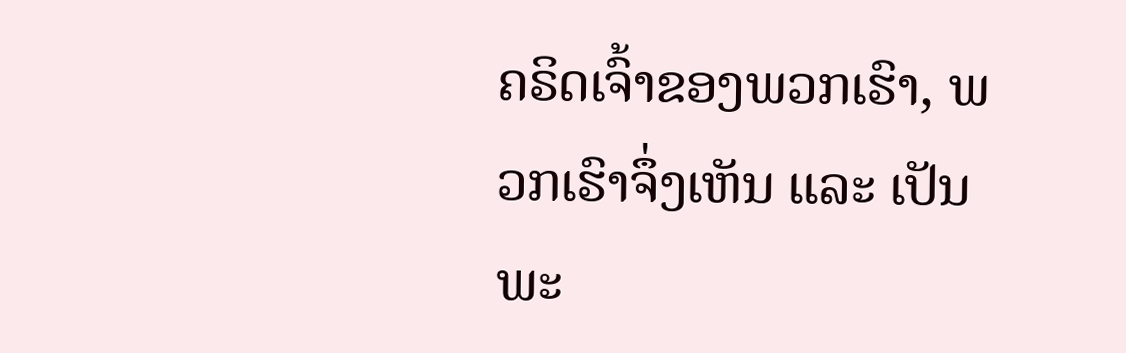ຄຣິດເຈົ້າຂອງພວກເຮົາ, ພວກເຮົາຈຶ່ງເຫັນ ແລະ ເປັນພະ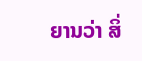ຍານວ່າ ສິ່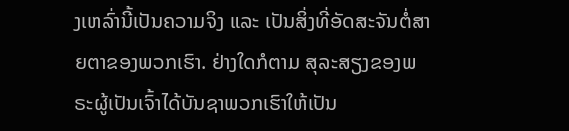ງເຫລົ່ານີ້ເປັນຄວາມຈິງ ແລະ ເປັນສິ່ງທີ່ອັດສະຈັນຕໍ່ສາຍຕາຂອງພວກເຮົາ. ຢ່າງໃດກໍຕາມ ສຸລະສຽງຂອງພຣະຜູ້ເປັນເຈົ້າໄດ້ບັນຊາພວກເຮົາໃຫ້ເປັນ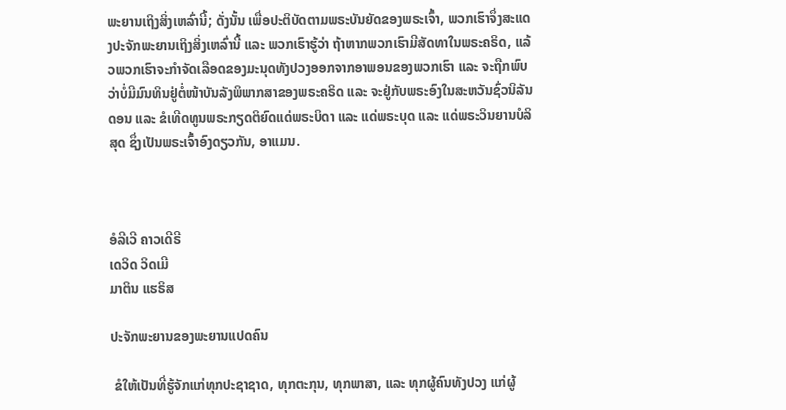ພະຍານເຖິງສິ່ງເຫລົ່ານີ້; ດັ່ງນັ້ນ ເພື່ອປະຕິບັດຕາມພຣະບັນຍັດຂອງພຣະເຈົ້າ, ພວກເຮົາຈຶ່ງສະແດງປະຈັກພະຍານເຖິງສິ່ງເຫລົ່ານີ້ ແລະ ພວກເຮົາຮູ້ວ່າ ຖ້າຫາກພວກເຮົາມີສັດທາໃນພຣະຄຣິດ, ແລ້ວພວກເຮົາຈະກຳຈັດເລືອດຂອງມະນຸດທັງປວງອອກຈາກອາພອນຂອງພວກເຮົາ ແລະ ຈະຖືກພົບວ່າບໍ່ມີມົນທິນຢູ່ຕໍ່ໜ້າບັນລັງພິພາກສາຂອງພຣະຄຣິດ ແລະ ຈະຢູ່ກັບພຣະອົງໃນສະຫວັນຊົ່ວນິລັນດອນ ແລະ ຂໍເທີດທູນພຣະກຽດຕິຍົດແດ່ພຣະບິດາ ແລະ ແດ່ພຣະບຸດ ແລະ ແດ່ພຣະວິນຍານບໍລິສຸດ ຊຶ່ງເປັນພຣະເຈົ້າອົງດຽວກັນ, ອາແມນ.



ອໍລີເວີ ຄາວເດີຣີ
ເດວິດ ວິດເມີ
ມາຕິນ ແຮຣິສ

ປະຈັກພະຍານຂອງພະຍານແປດຄົນ

 ຂໍໃຫ້ເປັນທີ່ຮູ້ຈັກແກ່ທຸກປະຊາຊາດ, ທຸກຕະກຸນ, ທຸກພາສາ, ແລະ ທຸກຜູ້ຄົນທັງປວງ ແກ່ຜູ້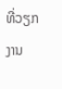ທີ່ວຽກງານ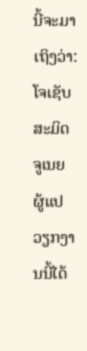ນີ້ຈະມາເຖິງວ່າ: ໂຈເຊັບ ສະມິດ ຈູເນຍ ຜູ້ແປວຽກງານນີ້ໄດ້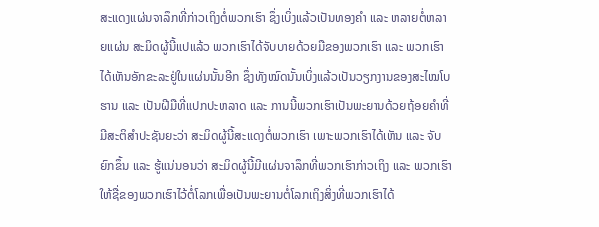ສະແດງແຜ່ນຈາລຶກທີ່ກ່າວເຖິງຕໍ່ພວກເຮົາ ຊຶ່ງເບິ່ງແລ້ວເປັນທອງຄຳ ແລະ ຫລາຍຕໍ່ຫລາຍແຜ່ນ ສະມິດຜູ້ນີ້ແປແລ້ວ ພວກເຮົາໄດ້ຈັບບາຍດ້ວຍມືຂອງພວກເຮົາ ແລະ ພວກເຮົາໄດ້ເຫັນອັກຂະລະຢູ່ໃນແຜ່ນນັ້ນອີກ ຊຶ່ງທັງໝົດນັ້ນເບິ່ງແລ້ວເປັນວຽກງານຂອງສະໄໝໂບຮານ ແລະ ເປັນຝີມືທີ່ແປກປະຫລາດ ແລະ ການນີ້ພວກເຮົາເປັນພະຍານດ້ວຍຖ້ອຍຄຳທີ່ມີສະຕິສຳປະຊັນຍະວ່າ ສະມິດຜູ້ນີ້ສະແດງຕໍ່ພວກເຮົາ ເພາະພວກເຮົາໄດ້ເຫັນ ແລະ ຈັບຍົກຂຶ້ນ ແລະ ຮູ້ແນ່ນອນວ່າ ສະມິດຜູ້ນີ້ມີແຜ່ນຈາລຶກທີ່ພວກເຮົາກ່າວເຖິງ ແລະ ພວກເຮົາໃຫ້ຊື່ຂອງພວກເຮົາໄວ້ຕໍ່ໂລກເພື່ອເປັນພະຍານຕໍ່ໂລກເຖິງສິ່ງທີ່ພວກເຮົາໄດ້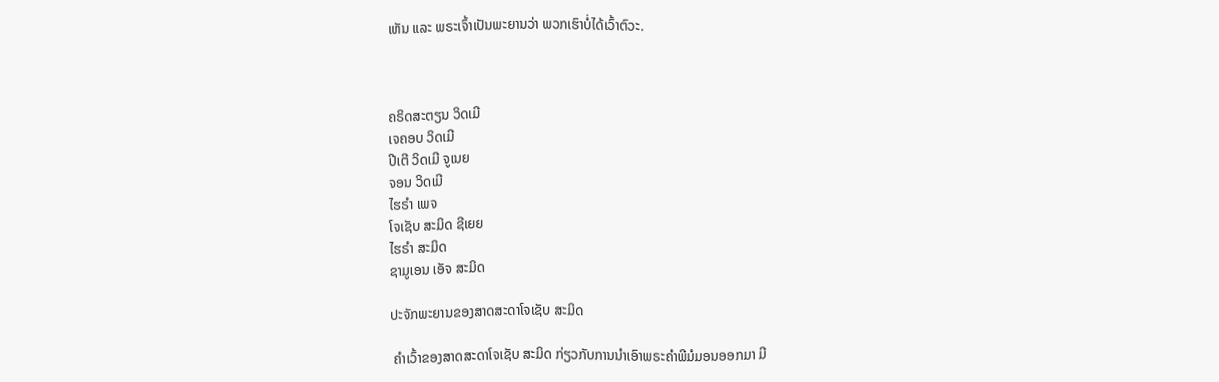ເຫັນ ແລະ ພຣະເຈົ້າເປັນພະຍານວ່າ ພວກເຮົາບໍ່ໄດ້ເວົ້າຕົວະ.



ຄຣິດສະຕຽນ ວິດເມີ
ເຈຄອບ ວິດເມີ
ປີເຕີ ວິດເມີ ຈູເນຍ
ຈອນ ວິດເມີ
ໄຮຣຳ ເພຈ
ໂຈເຊັບ ສະມິດ ຊີເຍຍ
ໄຮຣຳ ສະມິດ
ຊາມູເອນ ເອັຈ ສະມິດ

ປະຈັກພະຍານຂອງສາດສະດາໂຈເຊັບ ສະມິດ

 ຄຳເວົ້າຂອງສາດສະດາໂຈເຊັບ ສະມິດ ກ່ຽວກັບການນຳເອົາພຣະຄຳພີມໍມອນອອກມາ ມີ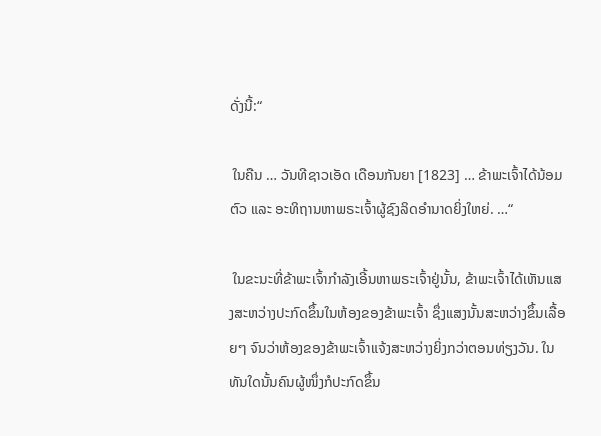ດັ່ງນີ້:“

 ໃນຄືນ … ວັນທີຊາວເອັດ ເດືອນກັນຍາ [1823] … ຂ້າພະເຈົ້າໄດ້ນ້ອມຕົວ ແລະ ອະທິຖານຫາພຣະເຈົ້າຜູ້ຊົງລິດອຳນາດຍິ່ງໃຫຍ່. …“

 ໃນຂະນະທີ່ຂ້າພະເຈົ້າກຳລັງເອີ້ນຫາພຣະເຈົ້າຢູ່ນັ້ນ, ຂ້າພະເຈົ້າໄດ້ເຫັນແສງສະຫວ່າງປະກົດຂຶ້ນໃນຫ້ອງຂອງຂ້າພະເຈົ້າ ຊຶ່ງແສງນັ້ນສະຫວ່າງຂຶ້ນເລື້ອຍໆ ຈົນວ່າຫ້ອງຂອງຂ້າພະເຈົ້າແຈ້ງສະຫວ່າງຍິ່ງກວ່າຕອນທ່ຽງວັນ. ໃນທັນໃດນັ້ນຄົນຜູ້ໜຶ່ງກໍປະກົດຂຶ້ນ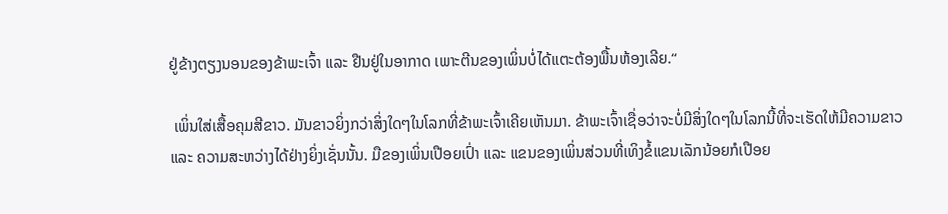ຢູ່ຂ້າງຕຽງນອນຂອງຂ້າພະເຈົ້າ ແລະ ຢືນຢູ່ໃນອາກາດ ເພາະຕີນຂອງເພິ່ນບໍ່ໄດ້ແຕະຕ້ອງພື້ນຫ້ອງເລີຍ.“

 ເພິ່ນໃສ່ເສື້ອຄຸມສີຂາວ. ມັນຂາວຍິ່ງກວ່າສິ່ງໃດໆໃນໂລກທີ່ຂ້າພະເຈົ້າເຄີຍເຫັນມາ. ຂ້າພະເຈົ້າເຊື່ອວ່າຈະບໍ່ມີສິ່ງໃດໆໃນໂລກນີ້ທີ່ຈະເຮັດໃຫ້ມີຄວາມຂາວ ແລະ ຄວາມສະຫວ່າງໄດ້ຢ່າງຍິ່ງເຊັ່ນນັ້ນ. ມືຂອງເພິ່ນເປືອຍເປົ່າ ແລະ ແຂນຂອງເພິ່ນສ່ວນທີ່ເທິງຂໍ້ແຂນເລັກນ້ອຍກໍເປືອຍ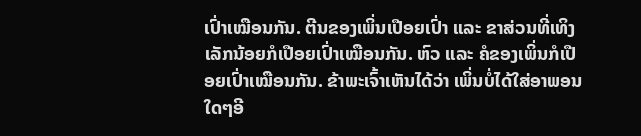ເປົ່າເໝືອນກັນ. ຕີນຂອງເພິ່ນເປືອຍເປົ່າ ແລະ ຂາສ່ວນທີ່ເທິງເລັກນ້ອຍກໍເປືອຍເປົ່າເໝືອນກັນ. ຫົວ ແລະ ຄໍຂອງເພິ່ນກໍເປືອຍເປົ່າເໝືອນກັນ. ຂ້າພະເຈົ້າເຫັນໄດ້ວ່າ ເພິ່ນບໍ່ໄດ້ໃສ່ອາພອນໃດໆອີ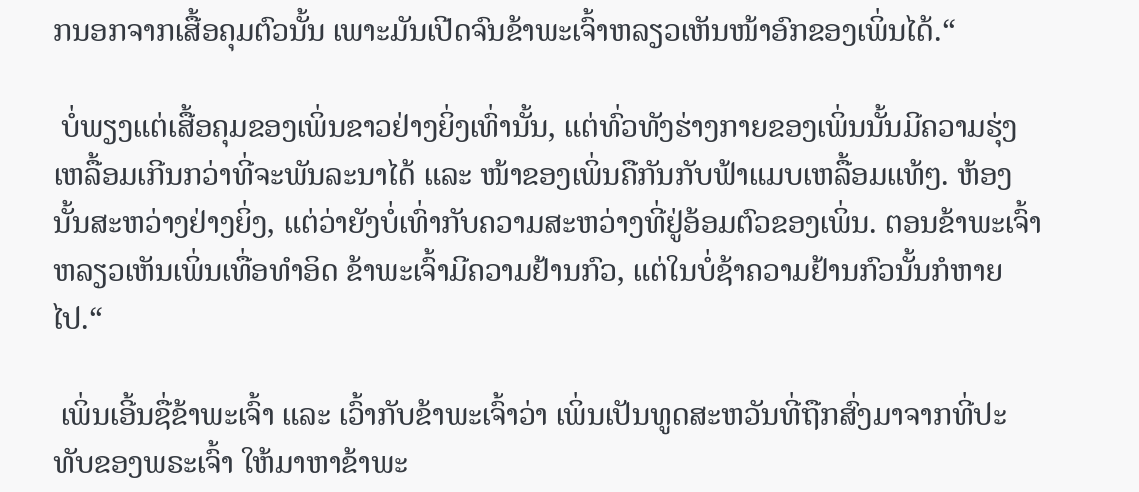ກນອກຈາກເສື້ອຄຸມຕົວນັ້ນ ເພາະມັນເປີດຈົນຂ້າພະເຈົ້າຫລຽວເຫັນໜ້າອົກຂອງເພິ່ນໄດ້.“

 ບໍ່ພຽງແຕ່ເສື້ອຄຸມຂອງເພິ່ນຂາວຢ່າງຍິ່ງເທົ່ານັ້ນ, ແຕ່ທົ່ວທັງຮ່າງກາຍຂອງເພິ່ນນັ້ນມີຄວາມຮຸ່ງເຫລື້ອມເກີນກວ່າທີ່ຈະພັນລະນາໄດ້ ແລະ ໜ້າຂອງເພິ່ນຄືກັນກັບຟ້າແມບເຫລື້ອມແທ້ໆ. ຫ້ອງນັ້ນສະຫວ່າງຢ່າງຍິ່ງ, ແຕ່ວ່າຍັງບໍ່ເທົ່າກັບຄວາມສະຫວ່າງທີ່ຢູ່ອ້ອມຕົວຂອງເພິ່ນ. ຕອນຂ້າພະເຈົ້າຫລຽວເຫັນເພິ່ນເທື່ອທຳອິດ ຂ້າພະເຈົ້າມີຄວາມຢ້ານກົວ, ແຕ່ໃນບໍ່ຊ້າຄວາມຢ້ານກົວນັ້ນກໍຫາຍໄປ.“

 ເພິ່ນເອີ້ນຊື່ຂ້າພະເຈົ້າ ແລະ ເວົ້າກັບຂ້າພະເຈົ້າວ່າ ເພິ່ນເປັນທູດສະຫວັນທີ່ຖືກສົ່ງມາຈາກທີ່ປະທັບຂອງພຣະເຈົ້າ ໃຫ້ມາຫາຂ້າພະ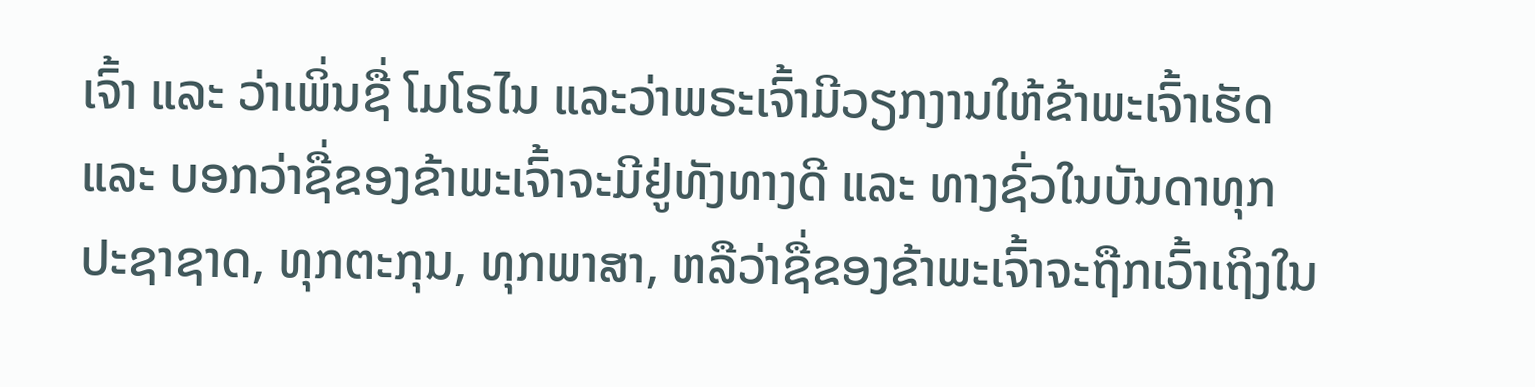ເຈົ້າ ແລະ ວ່າເພິ່ນຊື່ ໂມໂຣໄນ ແລະວ່າພຣະເຈົ້າມີວຽກງານໃຫ້ຂ້າພະເຈົ້າເຮັດ ແລະ ບອກວ່າຊື່ຂອງຂ້າພະເຈົ້າຈະມີຢູ່ທັງທາງດີ ແລະ ທາງຊົ່ວໃນບັນດາທຸກປະຊາຊາດ, ທຸກຕະກຸນ, ທຸກພາສາ, ຫລືວ່າຊື່ຂອງຂ້າພະເຈົ້າຈະຖືກເວົ້າເຖິງໃນ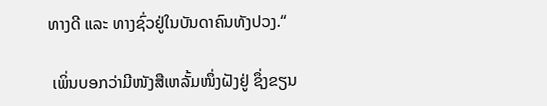ທາງດີ ແລະ ທາງຊົ່ວຢູ່ໃນບັນດາຄົນທັງປວງ.“

 ເພິ່ນບອກວ່າມີໜັງສືເຫລັ້ມໜຶ່ງຝັງຢູ່ ຊຶ່ງຂຽນ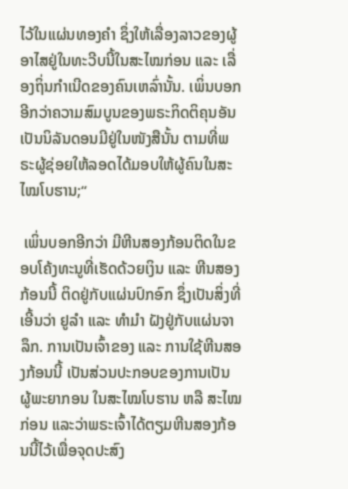ໄວ້ໃນແຜ່ນທອງຄຳ ຊຶ່ງໃຫ້ເລື່ອງລາວຂອງຜູ້ອາໄສຢູ່ໃນທະວີບນີ້ໃນສະໄໝກ່ອນ ແລະ ເລື່ອງຖິ່ນກຳເນີດຂອງຄົນເຫລົ່ານັ້ນ. ເພິ່ນບອກອີກວ່າຄວາມສົມບູນຂອງພຣະກິດຕິຄຸນອັນເປັນນິລັນດອນມີຢູ່ໃນໜັງສືນັ້ນ ຕາມທີ່ພຣະຜູ້ຊ່ອຍໃຫ້ລອດໄດ້ມອບໃຫ້ຜູ້ຄົນໃນສະໄໝໂບຮານ;“

 ເພິ່ນບອກອີກວ່າ ມີຫີນສອງກ້ອນຕິດໃນຂອບໂຄ້ງທະນູທີ່ເຮັດດ້ວຍເງິນ ແລະ ຫີນສອງກ້ອນນີ້ ຕິດຢູ່ກັບແຜ່ນປົກອົກ ຊຶ່ງເປັນສິ່ງທີ່ເອີ້ນວ່າ ຢູລຳ ແລະ ທຳມຳ ຝັງຢູ່ກັບແຜ່ນຈາລຶກ. ການເປັນເຈົ້າຂອງ ແລະ ການໃຊ້ຫີນສອງກ້ອນນີ້ ເປັນສ່ວນປະກອບຂອງການເປັນ ຜູ້ພະຍາກອນ ໃນສະໄໝໂບຮານ ຫລື ສະໄໝກ່ອນ ແລະວ່າພຣະເຈົ້າໄດ້ຕຽມຫີນສອງກ້ອນນີ້ໄວ້ເພື່ອຈຸດປະສົງ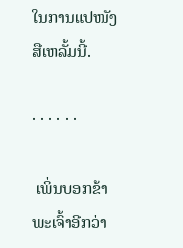ໃນການແປໜັງສືເຫລັ້ມນີ້.

· · · · · ·

 ເພິ່ນບອກຂ້າພະເຈົ້າອີກວ່າ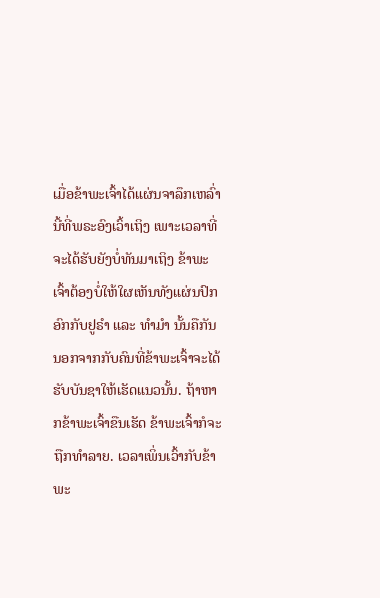ເມື່ອຂ້າພະເຈົ້າໄດ້ແຜ່ນຈາລຶກເຫລົ່ານີ້ທີ່ພຣະອົງເວົ້າເຖິງ ເພາະເວລາທີ່ຈະໄດ້ຮັບຍັງບໍ່ທັນມາເຖິງ ຂ້າພະເຈົ້າຕ້ອງບໍ່ໃຫ້ໃຜເຫັນທັງແຜ່ນປົກອົກກັບຢູຣຳ ແລະ ທຳມຳ ນັ້ນຄືກັນ ນອກຈາກກັບຄົນທີ່ຂ້າພະເຈົ້າຈະໄດ້ຮັບບັນຊາໃຫ້ເຮັດແນວນັ້ນ. ຖ້າຫາກຂ້າພະເຈົ້າຂືນເຮັດ ຂ້າພະເຈົ້າກໍຈະຖືກທຳລາຍ. ເວລາເພິ່ນເວົ້າກັບຂ້າພະ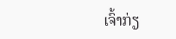ເຈົ້າກ່ຽ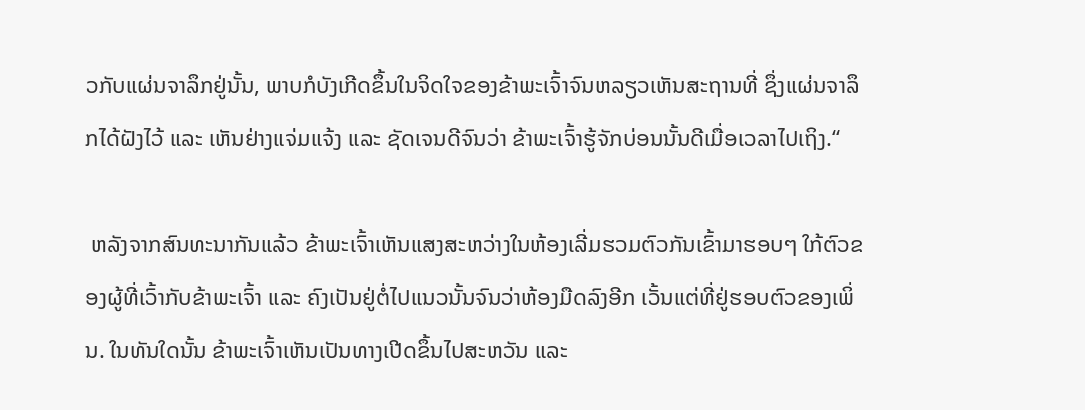ວກັບແຜ່ນຈາລຶກຢູ່ນັ້ນ, ພາບກໍບັງເກີດຂຶ້ນໃນຈິດໃຈຂອງຂ້າພະເຈົ້າຈົນຫລຽວເຫັນສະຖານທີ່ ຊຶ່ງແຜ່ນຈາລຶກໄດ້ຝັງໄວ້ ແລະ ເຫັນຢ່າງແຈ່ມແຈ້ງ ແລະ ຊັດເຈນດີຈົນວ່າ ຂ້າພະເຈົ້າຮູ້ຈັກບ່ອນນັ້ນດີເມື່ອເວລາໄປເຖິງ.“

 ຫລັງຈາກສົນທະນາກັນແລ້ວ ຂ້າພະເຈົ້າເຫັນແສງສະຫວ່າງໃນຫ້ອງເລີ່ມຮວມຕົວກັນເຂົ້າມາຮອບໆ ໃກ້ຕົວຂອງຜູ້ທີ່ເວົ້າກັບຂ້າພະເຈົ້າ ແລະ ຄົງເປັນຢູ່ຕໍ່ໄປແນວນັ້ນຈົນວ່າຫ້ອງມືດລົງອີກ ເວັ້ນແຕ່ທີ່ຢູ່ຮອບຕົວຂອງເພິ່ນ. ໃນທັນໃດນັ້ນ ຂ້າພະເຈົ້າເຫັນເປັນທາງເປີດຂຶ້ນໄປສະຫວັນ ແລະ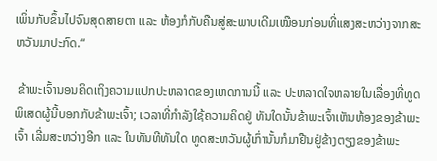ເພິ່ນກັບຂຶ້ນໄປຈົນສຸດສາຍຕາ ແລະ ຫ້ອງກໍກັບຄືນສູ່ສະພາບເດີມເໝືອນກ່ອນທີ່ແສງສະຫວ່າງຈາກສະຫວັນມາປະກົດ.“

 ຂ້າພະເຈົ້ານອນຄິດເຖິງຄວາມແປກປະຫລາດຂອງເຫດການນີ້ ແລະ ປະຫລາດໃຈຫລາຍໃນເລື່ອງທີ່ທູດພິເສດຜູ້ນີ້ບອກກັບຂ້າພະເຈົ້າ; ເວລາທີ່ກຳລັງໃຊ້ຄວາມຄິດຢູ່ ທັນໃດນັ້ນຂ້າພະເຈົ້າເຫັນຫ້ອງຂອງຂ້າພະເຈົ້າ ເລີ່ມສະຫວ່າງອີກ ແລະ ໃນທັນທີທັນໃດ ທູດສະຫວັນຜູ້ເກົ່ານັ້ນກໍມາຢືນຢູ່ຂ້າງຕຽງຂອງຂ້າພະ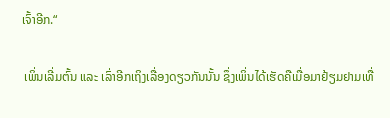ເຈົ້າອີກ.“

 ເພິ່ນເລີ່ມຕົ້ນ ແລະ ເລົ່າອີກເຖິງເລື່ອງດຽວກັນນັ້ນ ຊຶ່ງເພິ່ນໄດ້ເຮັດຄືເມື່ອມາຢ້ຽມຢາມເທື່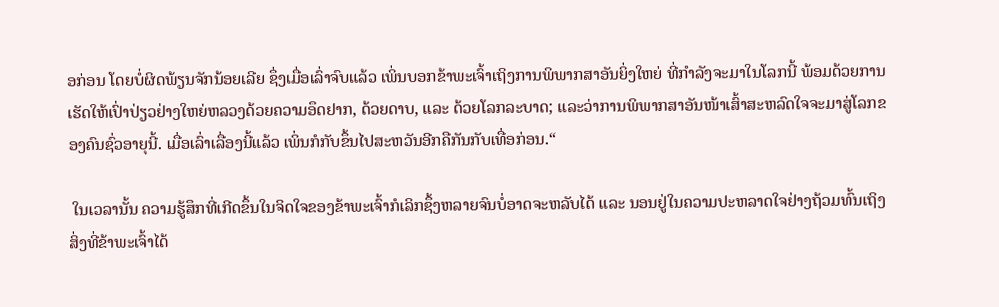ອກ່ອນ ໂດຍບໍ່ຜິດພ້ຽນຈັກນ້ອຍເລີຍ ຊຶ່ງເມື່ອເລົ່າຈົບແລ້ວ ເພິ່ນບອກຂ້າພະເຈົ້າເຖິງການພິພາກສາອັນຍິ່ງໃຫຍ່ ທີ່ກຳລັງຈະມາໃນໂລກນີ້ ພ້ອມດ້ວຍການເຮັດໃຫ້ເປົ່າປ່ຽວຢ່າງໃຫຍ່ຫລວງດ້ວຍຄວາມອຶດຢາກ, ດ້ວຍດາບ, ແລະ ດ້ວຍໂລກລະບາດ; ແລະວ່າການພິພາກສາອັນໜ້າເສົ້າສະຫລົດໃຈຈະມາສູ່ໂລກຂອງຄົນຊົ່ວອາຍຸນີ້. ເມື່ອເລົ່າເລື່ອງນີ້ແລ້ວ ເພິ່ນກໍກັບຂຶ້ນໄປສະຫວັນອີກຄືກັນກັບເທື່ອກ່ອນ.“

 ໃນເວລານັ້ນ ຄວາມຮູ້ສຶກທີ່ເກີດຂຶ້ນໃນຈິດໃຈຂອງຂ້າພະເຈົ້າກໍເລິກຊຶ້ງຫລາຍຈົນບໍ່ອາດຈະຫລັບໄດ້ ແລະ ນອນຢູ່ໃນຄວາມປະຫລາດໃຈຢ່າງຖ້ວມທົ້ນເຖິງສິ່ງທີ່ຂ້າພະເຈົ້າໄດ້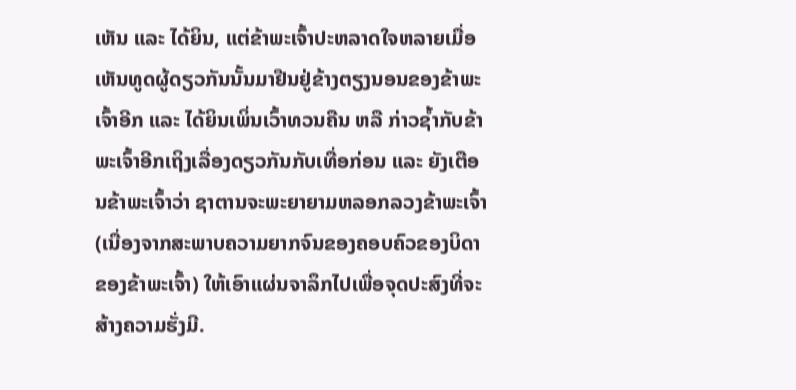ເຫັນ ແລະ ໄດ້ຍິນ, ແຕ່ຂ້າພະເຈົ້າປະຫລາດໃຈຫລາຍເມື່ອເຫັນທູດຜູ້ດຽວກັນນັ້ນມາຢືນຢູ່ຂ້າງຕຽງນອນຂອງຂ້າພະເຈົ້າອີກ ແລະ ໄດ້ຍິນເພິ່ນເວົ້າທວນຄືນ ຫລື ກ່າວຊ້ຳກັບຂ້າພະເຈົ້າອີກເຖິງເລື່ອງດຽວກັນກັບເທື່ອກ່ອນ ແລະ ຍັງເຕືອນຂ້າພະເຈົ້າວ່າ ຊາຕານຈະພະຍາຍາມຫລອກລວງຂ້າພະເຈົ້າ (ເນື່ອງຈາກສະພາບຄວາມຍາກຈົນຂອງຄອບຄົວຂອງບິດາຂອງຂ້າພະເຈົ້າ) ໃຫ້ເອົາແຜ່ນຈາລຶກໄປເພື່ອຈຸດປະສົງທີ່ຈະສ້າງຄວາມຮັ່ງມີ.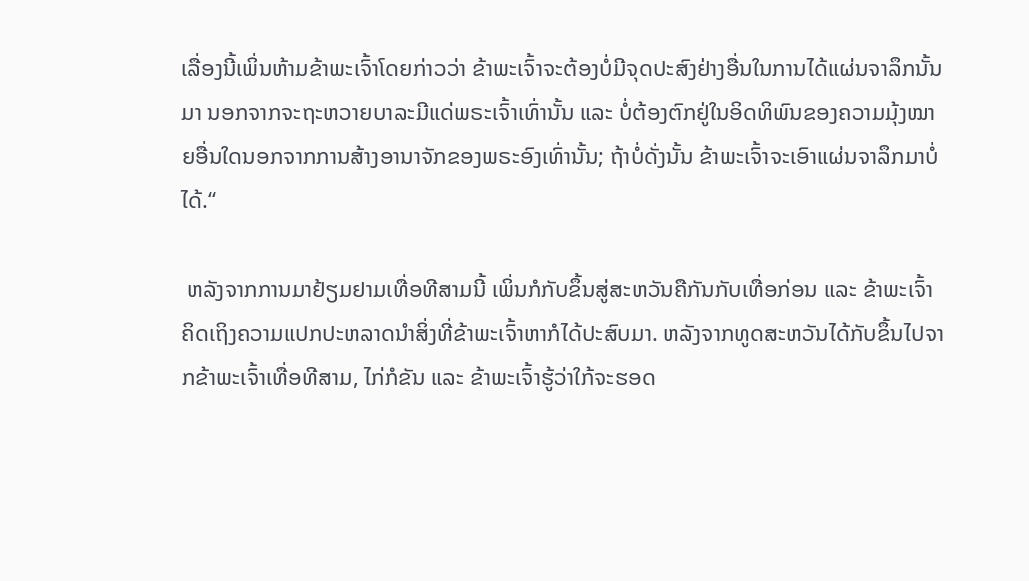ເລື່ອງນີ້ເພິ່ນຫ້າມຂ້າພະເຈົ້າໂດຍກ່າວວ່າ ຂ້າພະເຈົ້າຈະຕ້ອງບໍ່ມີຈຸດປະສົງຢ່າງອື່ນໃນການໄດ້ແຜ່ນຈາລຶກນັ້ນມາ ນອກຈາກຈະຖະຫວາຍບາລະມີແດ່ພຣະເຈົ້າເທົ່ານັ້ນ ແລະ ບໍ່ຕ້ອງຕົກຢູ່ໃນອິດທິພົນຂອງຄວາມມຸ້ງໝາຍອື່ນໃດນອກຈາກການສ້າງອານາຈັກຂອງພຣະອົງເທົ່ານັ້ນ; ຖ້າບໍ່ດັ່ງນັ້ນ ຂ້າພະເຈົ້າຈະເອົາແຜ່ນຈາລຶກມາບໍ່ໄດ້.“

 ຫລັງຈາກການມາຢ້ຽມຢາມເທື່ອທີສາມນີ້ ເພິ່ນກໍກັບຂຶ້ນສູ່ສະຫວັນຄືກັນກັບເທື່ອກ່ອນ ແລະ ຂ້າພະເຈົ້າຄິດເຖິງຄວາມແປກປະຫລາດນຳສິ່ງທີ່ຂ້າພະເຈົ້າຫາກໍໄດ້ປະສົບມາ. ຫລັງຈາກທູດສະຫວັນໄດ້ກັບຂຶ້ນໄປຈາກຂ້າພະເຈົ້າເທື່ອທີສາມ, ໄກ່ກໍຂັນ ແລະ ຂ້າພະເຈົ້າຮູ້ວ່າໃກ້ຈະຮອດ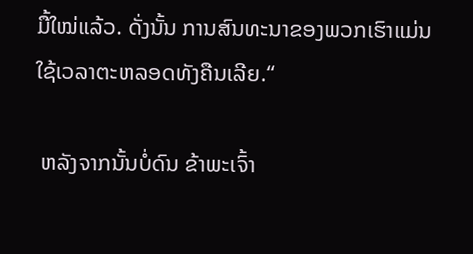ມື້ໃໝ່ແລ້ວ. ດັ່ງນັ້ນ ການສົນທະນາຂອງພວກເຮົາແມ່ນໃຊ້ເວລາຕະຫລອດທັງຄືນເລີຍ.“

 ຫລັງຈາກນັ້ນບໍ່ດົນ ຂ້າພະເຈົ້າ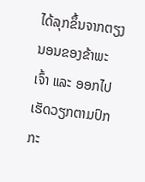ໄດ້ລຸກຂຶ້ນຈາກຕຽງນອນຂອງຂ້າພະເຈົ້າ ແລະ ອອກໄປເຮັດວຽກຕາມປົກກະ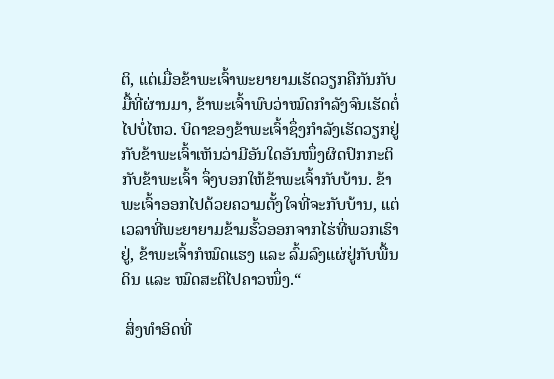ຕິ, ແຕ່ເມື່ອຂ້າພະເຈົ້າພະຍາຍາມເຮັດວຽກຄືກັນກັບມື້ທີ່ຜ່ານມາ, ຂ້າພະເຈົ້າພົບວ່າໝົດກຳລັງຈົນເຮັດຕໍ່ໄປບໍ່ໄຫວ. ບິດາຂອງຂ້າພະເຈົ້າຊຶ່ງກຳລັງເຮັດວຽກຢູ່ກັບຂ້າພະເຈົ້າເຫັນວ່າມີອັນໃດອັນໜຶ່ງຜິດປົກກະຕິກັບຂ້າພະເຈົ້າ ຈຶ່ງບອກໃຫ້ຂ້າພະເຈົ້າກັບບ້ານ. ຂ້າພະເຈົ້າອອກໄປດ້ວຍຄວາມຕັ້ງໃຈທີ່ຈະກັບບ້ານ, ແຕ່ເວລາທີ່ພະຍາຍາມຂ້າມຮົ້ວອອກຈາກໄຮ່ທີ່ພວກເຮົາຢູ່, ຂ້າພະເຈົ້າກໍໝົດແຮງ ແລະ ລົ້ມລົງແຜ່ຢູ່ກັບພື້ນດິນ ແລະ ໝົດສະຕິໄປຄາວໜຶ່ງ.“

 ສິ່ງທຳອິດທີ່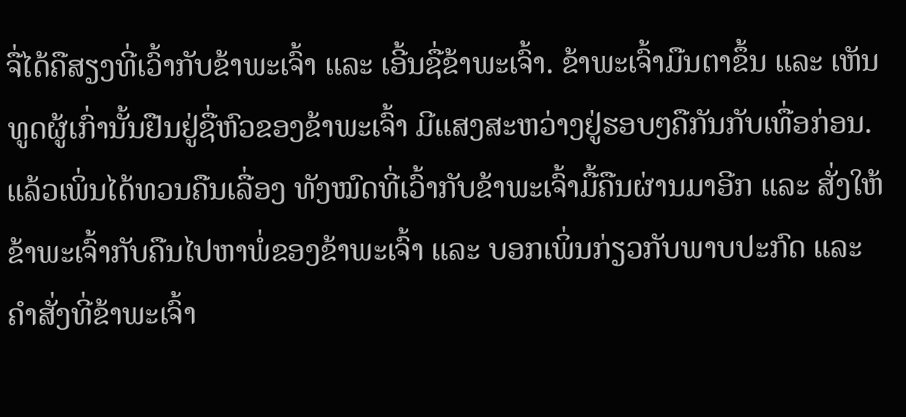ຈື່ໄດ້ຄືສຽງທີ່ເວົ້າກັບຂ້າພະເຈົ້າ ແລະ ເອີ້ນຊື່ຂ້າພະເຈົ້າ. ຂ້າພະເຈົ້າມືນຕາຂຶ້ນ ແລະ ເຫັນທູດຜູ້ເກົ່ານັ້ນຢືນຢູ່ຊື່ຫົວຂອງຂ້າພະເຈົ້າ ມີແສງສະຫວ່າງຢູ່ຮອບໆຄືກັນກັບເທື່ອກ່ອນ. ແລ້ວເພິ່ນໄດ້ທວນຄືນເລື່ອງ ທັງໝົດທີ່ເວົ້າກັບຂ້າພະເຈົ້າມື້ຄືນຜ່ານມາອີກ ແລະ ສັ່ງໃຫ້ຂ້າພະເຈົ້າກັບຄືນໄປຫາພໍ່ຂອງຂ້າພະເຈົ້າ ແລະ ບອກເພິ່ນກ່ຽວກັບພາບປະກົດ ແລະ ຄຳສັ່ງທີ່ຂ້າພະເຈົ້າ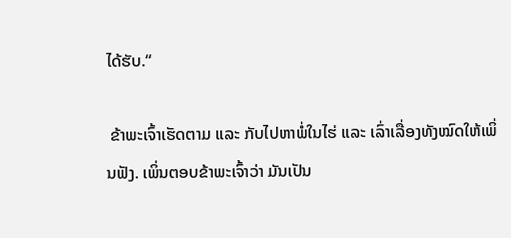ໄດ້ຮັບ.“

 ຂ້າພະເຈົ້າເຮັດຕາມ ແລະ ກັບໄປຫາພໍ່ໃນໄຮ່ ແລະ ເລົ່າເລື່ອງທັງໝົດໃຫ້ເພິ່ນຟັງ. ເພິ່ນຕອບຂ້າພະເຈົ້າວ່າ ມັນເປັນ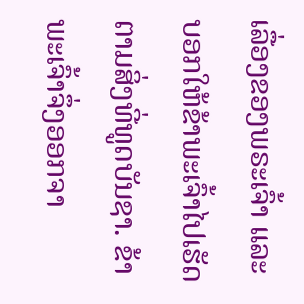ເລື່ອງຂອງພຣະເຈົ້າ ແລະ ບອກໃຫ້ຂ້າພະເຈົ້າໄປເຮັດຕາມສິ່ງທີ່ທູດບັນຊາ. ຂ້າພະເຈົ້າຈຶ່ງອອກຈາ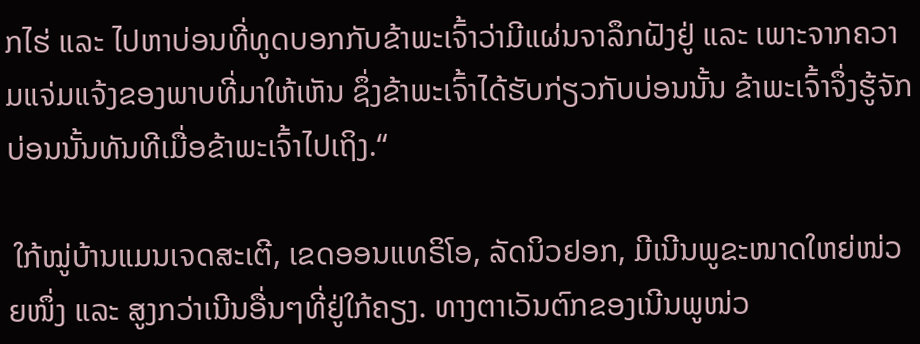ກໄຮ່ ແລະ ໄປຫາບ່ອນທີ່ທູດບອກກັບຂ້າພະເຈົ້າວ່າມີແຜ່ນຈາລຶກຝັງຢູ່ ແລະ ເພາະຈາກຄວາມແຈ່ມແຈ້ງຂອງພາບທີ່ມາໃຫ້ເຫັນ ຊຶ່ງຂ້າພະເຈົ້າໄດ້ຮັບກ່ຽວກັບບ່ອນນັ້ນ ຂ້າພະເຈົ້າຈຶ່ງຮູ້ຈັກບ່ອນນັ້ນທັນທີເມື່ອຂ້າພະເຈົ້າໄປເຖິງ.“

 ໃກ້ໝູ່ບ້ານແມນເຈດສະເຕີ, ເຂດອອນແທຣິໂອ, ລັດນິວຢອກ, ມີເນີນພູຂະໜາດໃຫຍ່ໜ່ວຍໜຶ່ງ ແລະ ສູງກວ່າເນີນອື່ນໆທີ່ຢູ່ໃກ້ຄຽງ. ທາງຕາເວັນຕົກຂອງເນີນພູໜ່ວ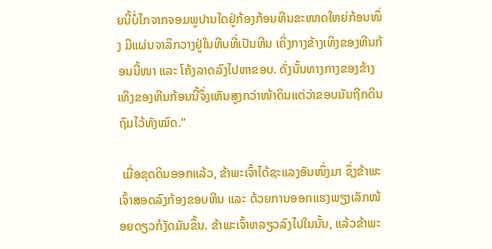ຍນີ້ບໍ່ໄກຈາກຈອມພູປານໃດຢູ່ກ້ອງກ້ອນຫີນຂະໜາດໃຫຍ່ກ້ອນໜຶ່ງ ມີແຜ່ນຈາລຶກວາງຢູ່ໃນຫີບທີ່ເປັນຫີນ ເຄິ່ງກາງຂ້າງເທິງຂອງຫີນກ້ອນນີ້ໜາ ແລະ ໂຄ້ງລາດລົງໄປຫາຂອບ. ດັ່ງນັ້ນທາງກາງຂອງຂ້າງເທິງຂອງຫີນກ້ອນນີ້ຈຶ່ງເຫັນສູງກວ່າໜ້າດິນແຕ່ວ່າຂອບມັນຖືກດິນຖົມໄວ້ທັງໝົດ.“

 ເມື່ອຂຸດດິນອອກແລ້ວ, ຂ້າພະເຈົ້າໄດ້ຊະແລງອັນໜຶ່ງມາ ຊຶ່ງຂ້າພະເຈົ້າສອດລົງກ້ອງຂອບຫີນ ແລະ ດ້ວຍການອອກແຮງພຽງເລັກໜ້ອຍດຽວກໍງັດມັນຂຶ້ນ. ຂ້າພະເຈົ້າຫລຽວລົງໄປໃນນັ້ນ, ແລ້ວຂ້າພະ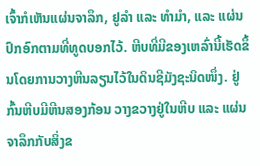ເຈົ້າກໍເຫັນແຜ່ນຈາລຶກ, ຢູລຳ ແລະ ທຳມຳ, ແລະ ແຜ່ນປົກອົກຕາມທີ່ທູດບອກໄວ້. ຫີບທີ່ມີຂອງເຫລົ່ານີ້ເຮັດຂຶ້ນໂດຍການວາງຫີນລຽນໄວ້ໃນດິນຊີມັງຊະນິດໜຶ່ງ. ຢູ່ກົ້ນຫີບມີຫີນສອງກ້ອນ ວາງຂວາງຢູ່ໃນຫີບ ແລະ ແຜ່ນຈາລຶກກັບສິ່ງຂ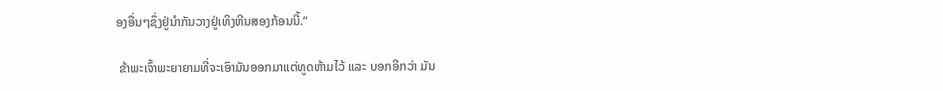ອງອື່ນໆຊຶ່ງຢູ່ນຳກັນວາງຢູ່ເທິງຫີນສອງກ້ອນນີ້.“

 ຂ້າພະເຈົ້າພະຍາຍາມທີ່ຈະເອົາມັນອອກມາແຕ່ທູດຫ້າມໄວ້ ແລະ ບອກອີກວ່າ ມັນ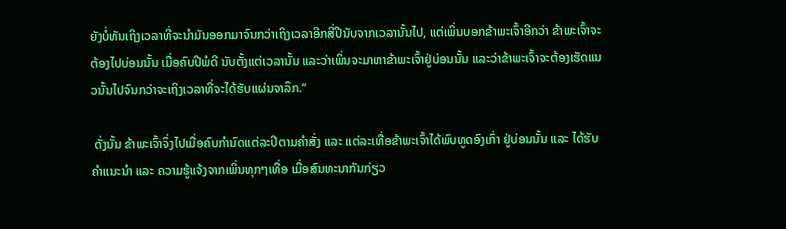ຍັງບໍ່ທັນເຖິງເວລາທີ່ຈະນຳມັນອອກມາຈົນກວ່າເຖິງເວລາອີກສີ່ປີນັບຈາກເວລານັ້ນໄປ, ແຕ່ເພິ່ນບອກຂ້າພະເຈົ້າອີກວ່າ ຂ້າພະເຈົ້າຈະຕ້ອງໄປບ່ອນນັ້ນ ເມື່ອຄົບປີພໍດີ ນັບຕັ້ງແຕ່ເວລານັ້ນ ແລະວ່າເພິ່ນຈະມາຫາຂ້າພະເຈົ້າຢູ່ບ່ອນນັ້ນ ແລະວ່າຂ້າພະເຈົ້າຈະຕ້ອງເຮັດແນວນັ້ນໄປຈົນກວ່າຈະເຖິງເວລາທີ່ຈະໄດ້ຮັບແຜ່ນຈາລຶກ.“

 ດັ່ງນັ້ນ ຂ້າພະເຈົ້າຈຶ່ງໄປເມື່ອຄົບກຳນົດແຕ່ລະປີຕາມຄຳສັ່ງ ແລະ ແຕ່ລະເທື່ອຂ້າພະເຈົ້າໄດ້ພົບທູດອົງເກົ່າ ຢູ່ບ່ອນນັ້ນ ແລະ ໄດ້ຮັບຄຳແນະນຳ ແລະ ຄວາມຮູ້ແຈ້ງຈາກເພິ່ນທຸກໆເທື່ອ ເມື່ອສົນທະນາກັນກ່ຽວ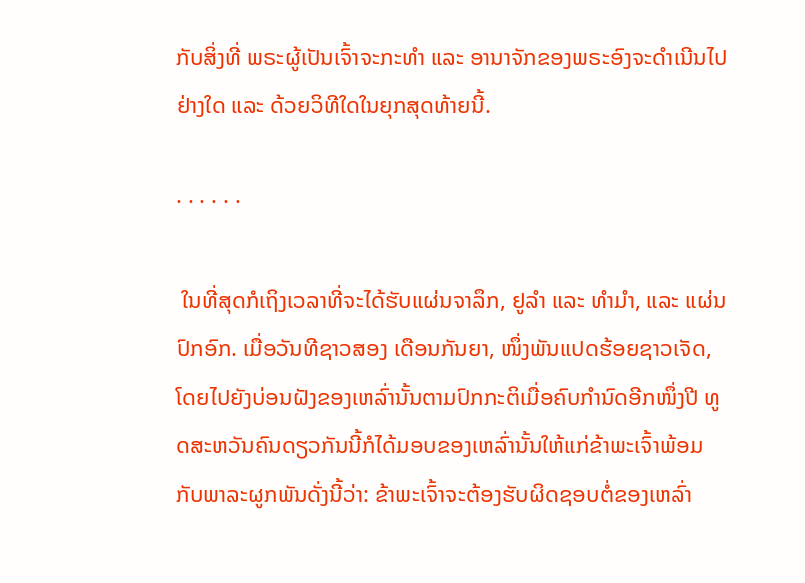ກັບສິ່ງທີ່ ພຣະຜູ້ເປັນເຈົ້າຈະກະທຳ ແລະ ອານາຈັກຂອງພຣະອົງຈະດຳເນີນໄປຢ່າງໃດ ແລະ ດ້ວຍວິທີໃດໃນຍຸກສຸດທ້າຍນີ້.

· · · · · ·

 ໃນທີ່ສຸດກໍເຖິງເວລາທີ່ຈະໄດ້ຮັບແຜ່ນຈາລຶກ, ຢູລຳ ແລະ ທຳມຳ, ແລະ ແຜ່ນປົກອົກ. ເມື່ອວັນທີຊາວສອງ ເດືອນກັນຍາ, ໜຶ່ງພັນແປດຮ້ອຍຊາວເຈັດ, ໂດຍໄປຍັງບ່ອນຝັງຂອງເຫລົ່ານັ້ນຕາມປົກກະຕິເມື່ອຄົບກຳນົດອີກໜຶ່ງປີ ທູດສະຫວັນຄົນດຽວກັນນີ້ກໍໄດ້ມອບຂອງເຫລົ່ານັ້ນໃຫ້ແກ່ຂ້າພະເຈົ້າພ້ອມກັບພາລະຜູກພັນດັ່ງນີ້ວ່າ: ຂ້າພະເຈົ້າຈະຕ້ອງຮັບຜິດຊອບຕໍ່ຂອງເຫລົ່າ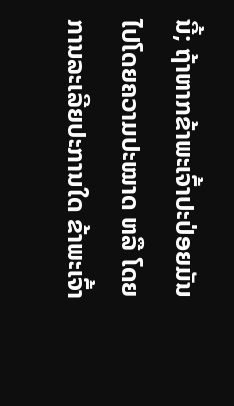ນີ້; ຖ້າຫາກຂ້າພະເຈົ້າປະປ່ອຍມັນໄປໂດຍຄວາມປະໝາດ ຫລື ໂດຍການລະເລີຍປະການໃດ ຂ້າພະເຈົ້າ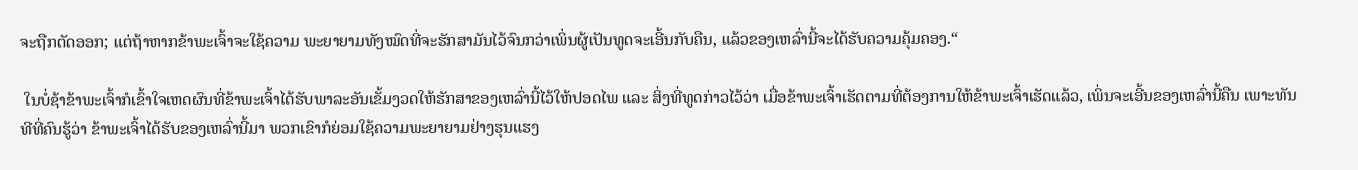ຈະຖືກຕັດອອກ; ແຕ່ຖ້າຫາກຂ້າພະເຈົ້າຈະໃຊ້ຄວາມ ພະຍາຍາມທັງໝົດທີ່ຈະຮັກສາມັນໄວ້ຈົນກວ່າເພິ່ນຜູ້ເປັນທູດຈະເອີ້ນກັບຄືນ, ແລ້ວຂອງເຫລົ່ານີ້ຈະໄດ້ຮັບຄວາມຄຸ້ມຄອງ.“

 ໃນບໍ່ຊ້າຂ້າພະເຈົ້າກໍເຂົ້າໃຈເຫດຜົນທີ່ຂ້າພະເຈົ້າໄດ້ຮັບພາລະອັນເຂັ້ມງວດໃຫ້ຮັກສາຂອງເຫລົ່ານີ້ໄວ້ໃຫ້ປອດໄພ ແລະ ສິ່ງທີ່ທູດກ່າວໄວ້ວ່າ ເມື່ອຂ້າພະເຈົ້າເຮັດຕາມທີ່ຕ້ອງການໃຫ້ຂ້າພະເຈົ້າເຮັດແລ້ວ, ເພິ່ນຈະເອີ້ນຂອງເຫລົ່ານີ້ຄືນ ເພາະທັນທີທີ່ຄົນຮູ້ວ່າ ຂ້າພະເຈົ້າໄດ້ຮັບຂອງເຫລົ່ານີ້ມາ ພວກເຂົາກໍຍ່ອມໃຊ້ຄວາມພະຍາຍາມຢ່າງຮຸນແຮງ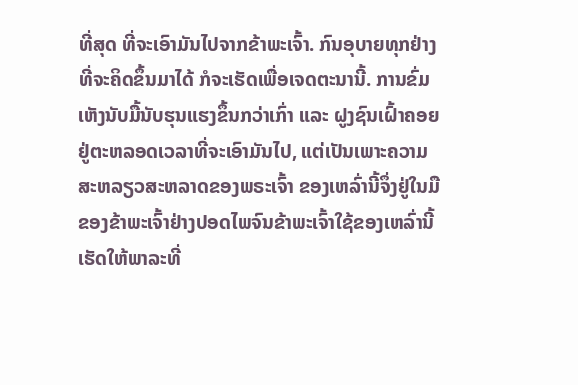ທີ່ສຸດ ທີ່ຈະເອົາມັນໄປຈາກຂ້າພະເຈົ້າ. ກົນອຸບາຍທຸກຢ່າງທີ່ຈະຄິດຂຶ້ນມາໄດ້ ກໍຈະເຮັດເພື່ອເຈດຕະນານີ້. ການຂົ່ມເຫັງນັບມື້ນັບຮຸນແຮງຂຶ້ນກວ່າເກົ່າ ແລະ ຝູງຊົນເຝົ້າຄອຍຢູ່ຕະຫລອດເວລາທີ່ຈະເອົາມັນໄປ, ແຕ່ເປັນເພາະຄວາມສະຫລຽວສະຫລາດຂອງພຣະເຈົ້າ ຂອງເຫລົ່ານີ້ຈຶ່ງຢູ່ໃນມືຂອງຂ້າພະເຈົ້າຢ່າງປອດໄພຈົນຂ້າພະເຈົ້າໃຊ້ຂອງເຫລົ່ານີ້ເຮັດໃຫ້ພາລະທີ່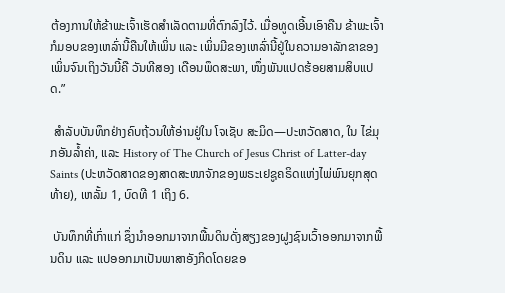ຕ້ອງການໃຫ້ຂ້າພະເຈົ້າເຮັດສຳເລັດຕາມທີ່ຕົກລົງໄວ້. ເມື່ອທູດເອີ້ນເອົາຄືນ ຂ້າພະເຈົ້າກໍມອບຂອງເຫລົ່ານີ້ຄືນໃຫ້ເພິ່ນ ແລະ ເພິ່ນມີຂອງເຫລົ່ານີ້ຢູ່ໃນຄວາມອາລັກຂາຂອງເພິ່ນຈົນເຖິງວັນນີ້ຄື ວັນທີສອງ ເດືອນພຶດສະພາ, ໜຶ່ງພັນແປດຮ້ອຍສາມສິບແປດ.”

 ສຳລັບບັນທຶກຢ່າງຄົບຖ້ວນໃຫ້ອ່ານຢູ່ໃນ ໂຈເຊັບ ສະມິດ—ປະຫວັດສາດ, ໃນ ໄຂ່ມຸກອັນລ້ຳຄ່າ, ແລະ History of The Church of Jesus Christ of Latter-day Saints (ປະຫວັດສາດຂອງສາດສະໜາຈັກຂອງພຣະເຢຊູຄຣິດແຫ່ງໄພ່ພົນຍຸກສຸດທ້າຍ), ເຫລັ້ມ 1, ບົດທີ 1 ເຖິງ 6.

 ບັນທຶກທີ່ເກົ່າແກ່ ຊຶ່ງນຳອອກມາຈາກພື້ນດິນດັ່ງສຽງຂອງຝູງຊົນເວົ້າອອກມາຈາກພື້ນດິນ ແລະ ແປອອກມາເປັນພາສາອັງກິດໂດຍຂອ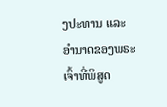ງປະທານ ແລະ ອຳນາດຂອງພຣະເຈົ້າທີ່ພິສູດ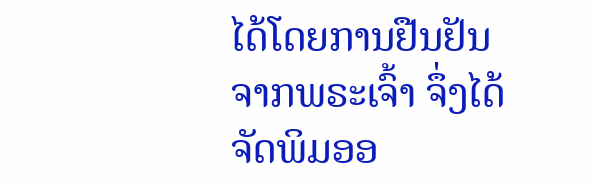ໄດ້ໂດຍການຢືນຢັນຈາກພຣະເຈົ້າ ຈຶ່ງໄດ້ຈັດພິມອອ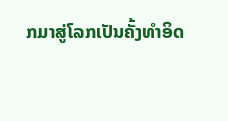ກມາສູ່ໂລກເປັນຄັ້ງທຳອິດ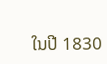ໃນປີ 1830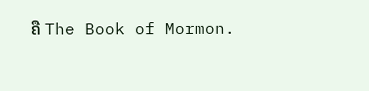ຄື The Book of Mormon.